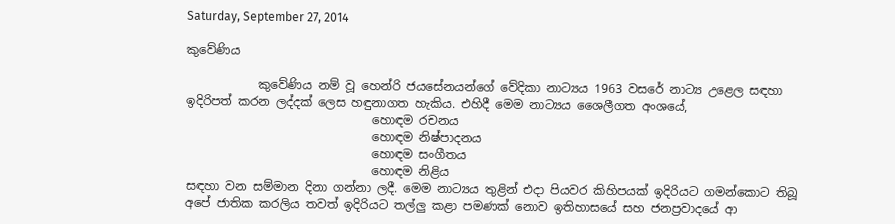Saturday, September 27, 2014

කුවේණිය

            කුවේණිය නම් වූ හෙන්රි ජයසේනයන්ගේ වේදිකා නාට්‍යය 1963 වසරේ නාට්‍ය උළෙල සඳහා ඉදිරිපත් කරන ලද්දක් ලෙස හඳුනාගත හැකිය. එහිදී මෙම නාට්‍යය ශෛලීගත අංශයේ,
                               හොඳම රචනය
                               හොඳම නිෂ්පාදනය
                               හොඳම සංගීතය
                               හොඳම නිළිය
සඳහා වන සම්මාන දිනා ගන්නා ලදී. මෙම නාට්‍යය තුළින් එදා පියවර කිහිපයක් ඉදිරියට ගමන්කොට තිබූ අපේ ජාතික කරලිය තවත් ඉදිරියට තල්ලු කළා පමණක් නොව ඉතිහාසයේ සහ ජනප්‍රවාදයේ ආ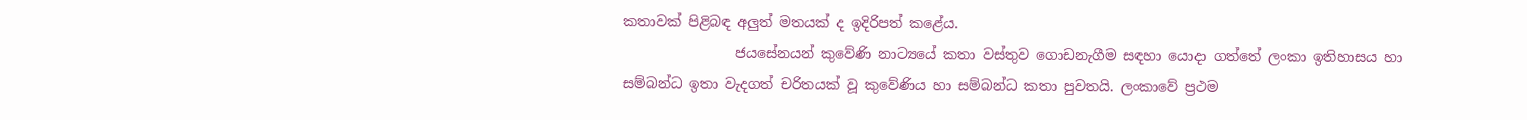කතාවක් පිළිබඳ අලුත් මතයක් ද ඉදිරිපත් කළේය.
                ජයසේනයන් කුවේණි නාට්‍යයේ කතා වස්තුව ගොඩනැගීම සඳහා යොදා ගත්තේ ලංකා ඉතිහාසය හා සම්බන්ධ ඉතා වැදගත් චරිතයක් වූ කුවේණිය හා සම්බන්ධ කතා පුවතයි. ලංකාවේ ප්‍රථම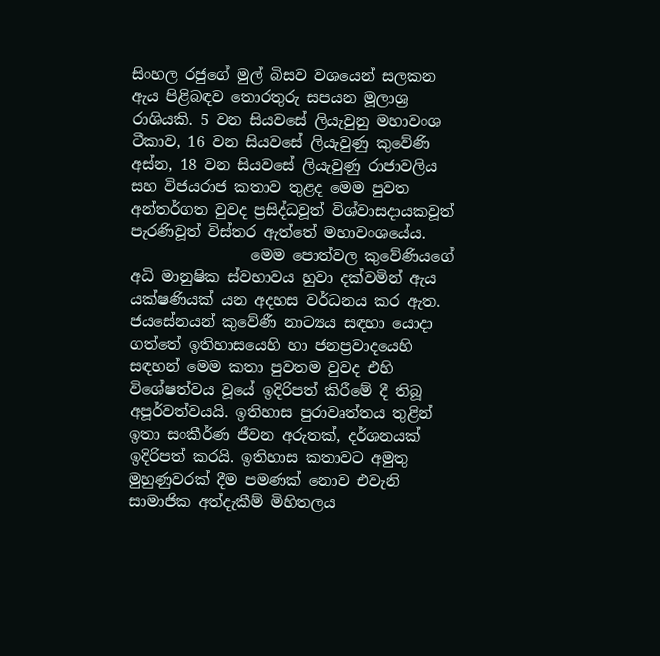සිංහල රජුගේ මුල් බිසව වශයෙන් සලකන ඇය පිළිබඳව තොරතුරු සපයන මූලාශ්‍ර රාශියකි. 5 වන සියවසේ ලියැවුනු මහාවංශ ටීකාව, 16 වන සියවසේ ලියැවුණු කුවේණි අස්න, 18 වන සියවසේ ලියැවුණු රාජාවලිය සහ විජයරාජ කතාව තුළද මෙම පුවත අන්තර්ගත වුවද ප්‍රසිද්ධවූත් විශ්වාසදායකවූත් පැරණිවූත් විස්තර ඇත්තේ මහාවංශයේය.
                මෙම පොත්වල කුවේණියගේ අධි මානුෂික ස්වභාවය හුවා දක්වමින් ඇය යක්ෂණියක් යන අදහස වර්ධනය කර ඇත. ජයසේනයන් කුවේණී නාට්‍යය සඳහා යොදා ගත්තේ ඉතිහාසයෙහි හා ජනප්‍රවාදයෙහි සඳහන් මෙම කතා පුවතම වුවද එහි විශේෂත්වය වූයේ ඉදිරිපත් කිරීමේ දී තිබූ අපූර්වත්වයයි. ඉතිහාස පුරාවෘත්තය තුළින් ඉතා සංකීර්ණ ජීවන අරුතක්, දර්ශනයක් ඉදිරිපත් කරයි. ඉතිහාස කතාවට අමුතු මුහුණුවරක් දීම පමණක් නොව එවැනි සාමාජික අත්දැකීම් මිහිතලය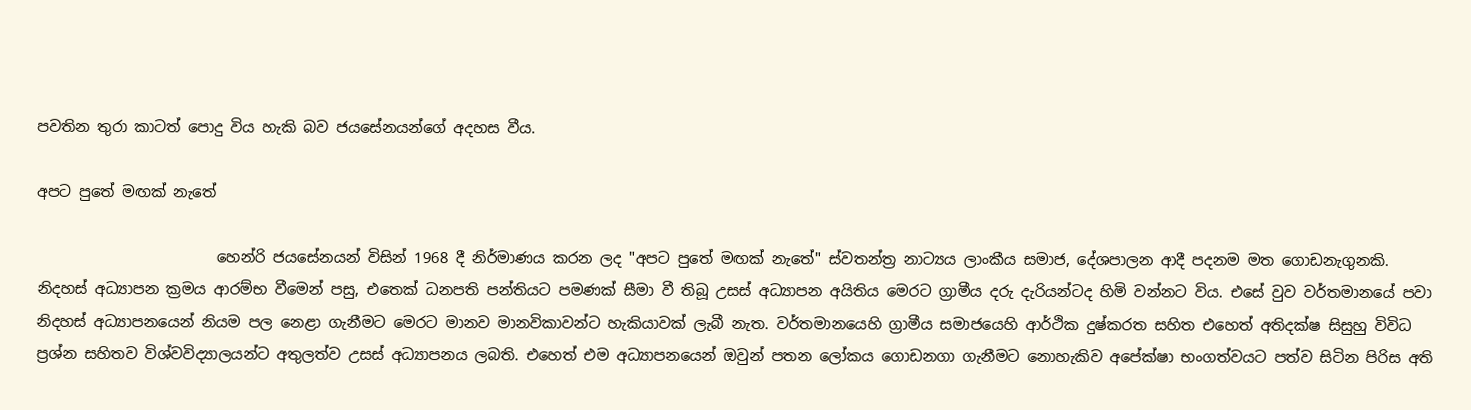පවතින තුරා කාටත් පොදු විය හැකි බව ජයසේනයන්ගේ අදහස වීය.

අපට පුතේ මඟක් නැතේ

                        හෙන්රි ජයසේනයන් විසින් 1968 දී නිර්මාණය කරන ලද "අපට පුතේ මඟක් නැතේ" ස්වතන්ත්‍ර නාට්‍යය ලාංකීය සමාජ, දේශපාලන ආදී පදනම මත ගොඩනැගුනකි. නිදහස් අධ්‍යාපන ක්‍රමය ආරම්භ වීමෙන් පසු, එතෙක් ධනපති පන්තියට පමණක් සීමා වී තිබූ උසස් අධ්‍යාපන අයිතිය මෙරට ග්‍රාමීය දරු දැරියන්ටද හිමි වන්නට විය. එසේ වුව වර්තමානයේ පවා නිදහස් අධ්‍යාපනයෙන් නියම පල නෙළා ගැනීමට මෙරට මානව මානවිකාවන්ට හැකියාවක් ලැබී නැත. වර්තමානයෙහි ග්‍රාමීය සමාජයෙහි ආර්ථික දුෂ්කරත සහිත එහෙත් අතිදක්ෂ සිසුහු විවිධ ප්‍රශ්න සහිතව විශ්වවිද්‍යාලයන්ට අතුලත්ව උසස් අධ්‍යාපනය ලබති. එහෙත් එම අධ්‍යාපනයෙන් ඔවුන් පතන ලෝකය ගොඩනගා ගැනීමට නොහැකිව අපේක්ෂා භංගත්වයට පත්ව සිටින පිරිස අති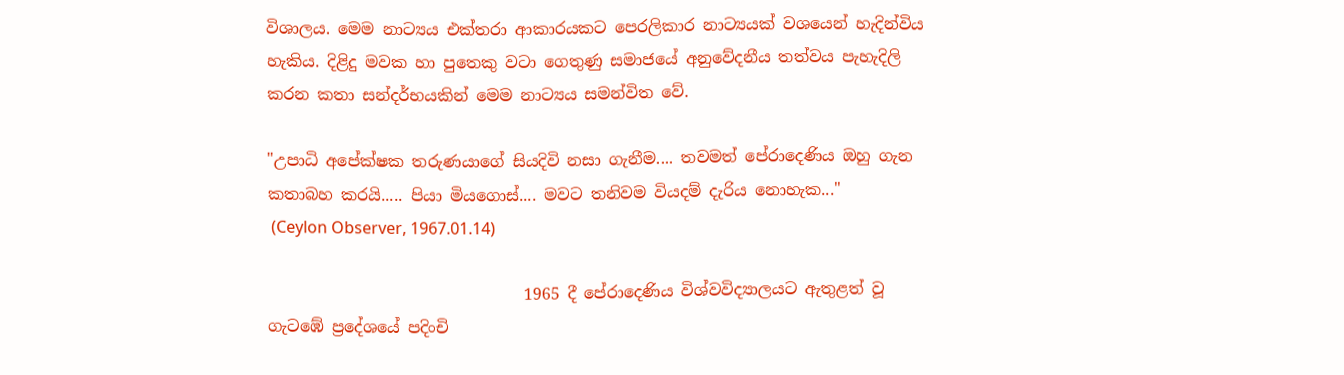විශාලය. මෙම නාට්‍යය එක්තරා ආකාරයකට පෙරලිකාර නාට්‍යයක් වශයෙන් හැදින්විය හැකිය. දිළිදු මවක හා පුතෙකු වටා ගෙතුණු සමාජයේ අනුවේදනීය තත්වය පැහැදිලි කරන කතා සන්දර්භයකින් මෙම නාට්‍යය සමන්විත වේ.

"උපාධි අපේක්ෂක තරුණයාගේ සියදිවි නසා ගැනීම.... තවමත් පේරාදෙණිය ඔහු ගැන කතාබහ කරයි..... පියා මියගොස්.... මවට තනිවම වියදම් දැරිය නොහැක..."
 (Ceylon Observer, 1967.01.14)

                                1965 දී පේරාදෙණිය විශ්වවිද්‍යාලයට ඇතුළත් වූ ගැටඹේ ප්‍රදේශයේ පදිංචි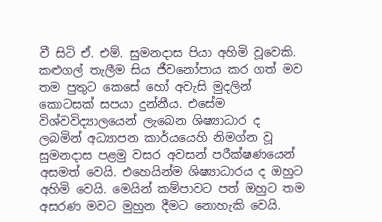වී සිටි ඒ. එම්. සුමනදාස පියා අහිමි වූවෙකි. කළුගල් තැලීම සිය ජීවනෝපාය කර ගත් මව තම පුතුට කෙසේ හෝ අවැසි මුදලින් කොටසක් සපයා දුන්නීය. එසේම විශ්වවිද්‍යාලයෙන් ලැබෙන ශිෂ්‍යාධාර ද ලබමින් අධ්‍යාපන කාර්යයෙහි නිමග්න වූ සුමනදාස පළමු වසර අවසන් පරීක්ෂණයෙන් අසමත් වෙයි. එහෙයින්ම ශිෂ්‍යාධාරය ද ඔහුට අහිමි වෙයි. මෙයින් කම්පාවට පත් ඔහුට තම අසරණ මවට මුහුන දීමට නොහැකි වෙයි.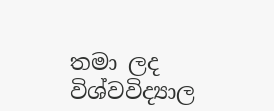තමා ලද විශ්වවිද්‍යාල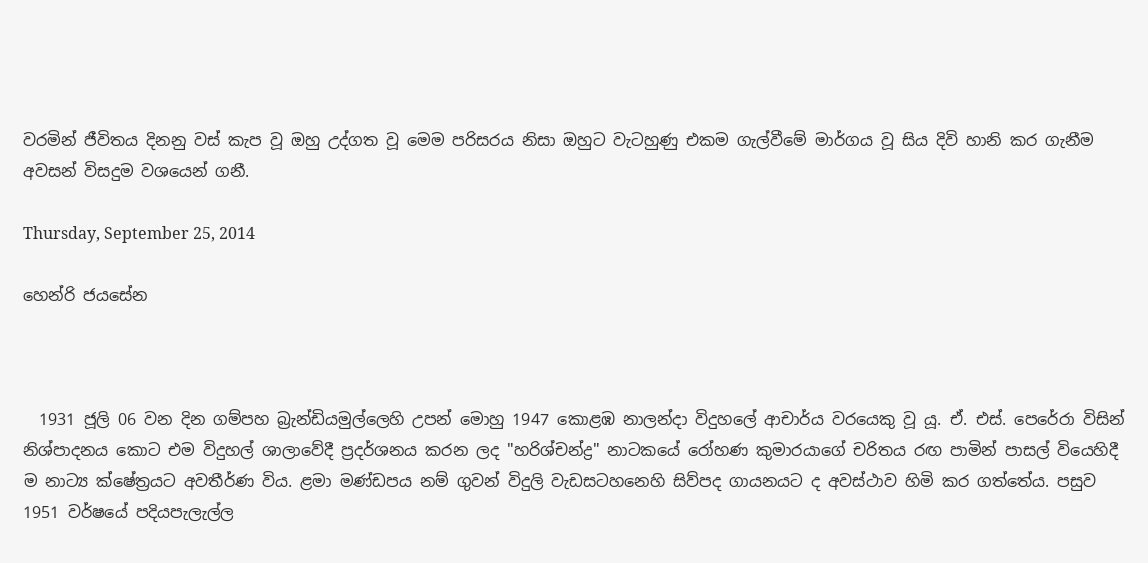වරමින් ජීවිතය දිනනු වස් කැප වූ ඔහු උද්ගත වූ මෙම පරිසරය නිසා ඔහුට වැටහුණු එකම ගැල්වීමේ මාර්ගය වූ සිය දිවි හානි කර ගැනීම අවසන් විසදුම වශයෙන් ගනී.

Thursday, September 25, 2014

හෙන්රි ජයසේන



  1931 ජූලි 06 වන දින ගම්පහ බ්‍රැන්ඩියමුල්ලෙහි උපන් මොහු 1947 කොළඹ නාලන්දා විදුහලේ ආචාර්ය වරයෙකු වූ යූ. ඒ. එස්. පෙරේරා විසින් නිශ්පාදනය කොට එම විදුහල් ශාලාවේදී ප්‍රදර්ශනය කරන ලද "හරිශ්චන්ද්‍ර" නාටකයේ රෝහණ කුමාරයාගේ චරිතය රඟ පාමින් පාසල් වියෙහිදී ම නාට්‍ය ක්ෂේත්‍රයට අවතීර්ණ විය. ළමා මණ්ඩපය නම් ගුවන් විදුලි වැඩසටහනෙහි සිව්පද ගායනයට ද අවස්ථාව හිමි කර ගත්තේය. පසුව 1951 වර්ෂයේ පදියපැලැල්ල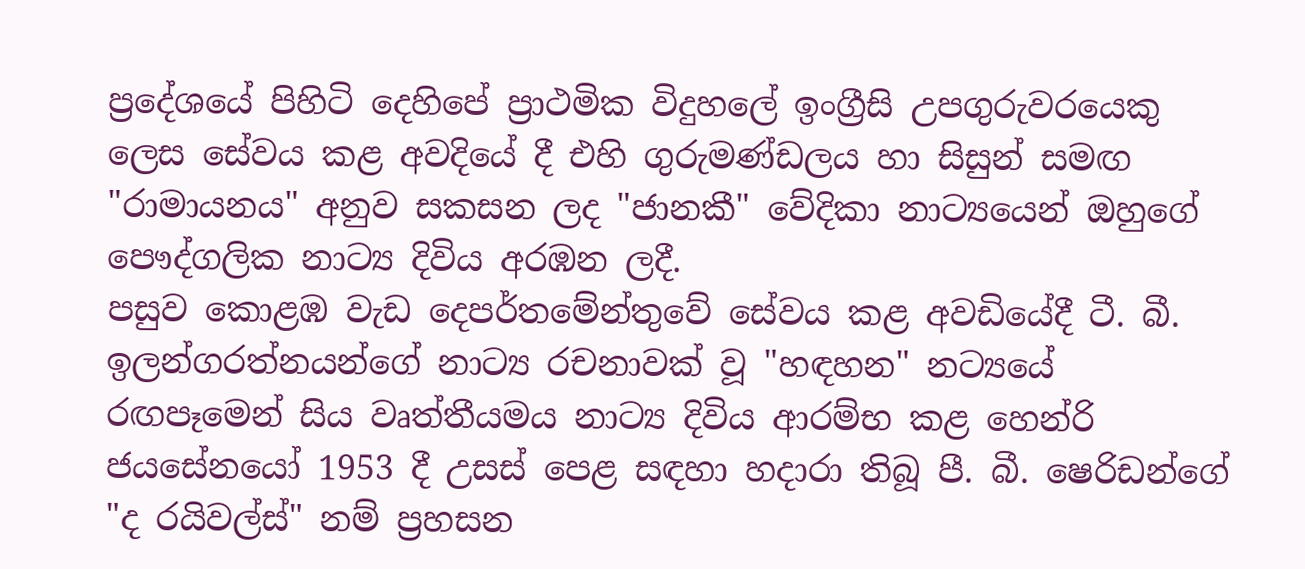ප්‍රදේශයේ පිහිටි දෙහිපේ ප්‍රාථමික විදුහලේ ඉංග්‍රීසි උපගුරුවරයෙකු ලෙස සේවය කළ අවදියේ දී එහි ගුරුමණ්ඩලය හා සිසුන් සමඟ "රාමායනය" අනුව සකසන ලද "ජානකී" වේදිකා නාට්‍යයෙන් ඔහුගේ පෞද්ගලික නාට්‍ය දිවිය අරඹන ලදී.
පසුව කොළඹ වැඩ දෙපර්තමේන්තුවේ සේවය කළ අවඩියේදී ටී. බී. ඉලන්ගරත්නයන්ගේ නාට්‍ය රචනාවක් වූ "හඳහන" නට්‍යයේ රඟපෑමෙන් සිය වෘත්තීයමය නාට්‍ය දිවිය ආරම්භ කළ හෙන්රි ජයසේනයෝ 1953 දී උසස් පෙළ සඳහා හදාරා තිබූ පී. බී. ෂෙරිඩන්ගේ "ද රයිවල්ස්" නම් ප්‍රහසන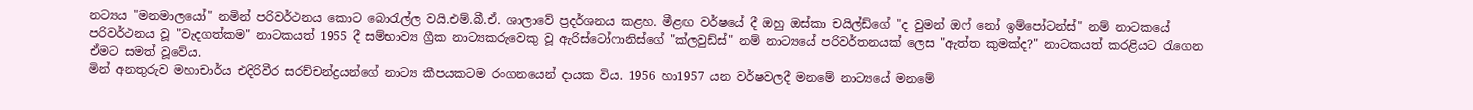නට්‍යය "මනමාලයෝ" නමින් පරිවර්ථනය කොට බොරැල්ල වයි.එම්.බී.ඒ. ශාලාවේ ප්‍රදර්ශනය කළහ. මීළඟ වර්ෂයේ දී ඔහු ඔස්කා චයිල්ඩ්ගේ "ද වුමන් ඔෆ් නෝ ඉම්පෝටන්ස්" නම් නාටකයේ පරිවර්ථනය වූ "වැදගත්කම" නාටකයත් 1955 දී සම්භාව්‍ය ග්‍රීක නාට්‍යකරුවෙකු වූ ඇරිස්ටෝෆානිස්ගේ "ක්ලවුඩ්ස්" නම් නාට්‍යයේ පරිවර්තනයක් ලෙස "ඇත්ත කුමක්ද?" නාටකයත් කරළියට රැගෙන ඒමට සමත් වූවේය.
මින් අනතුරුව මහාචාර්ය එදිරිවීර සරච්චන්ද්‍රයන්ගේ නාට්‍ය කීපයකටම රංගනයෙන් දායක විය. 1956 හා1957 යන වර්ෂවලදී මනමේ නාට්‍යයේ මනමේ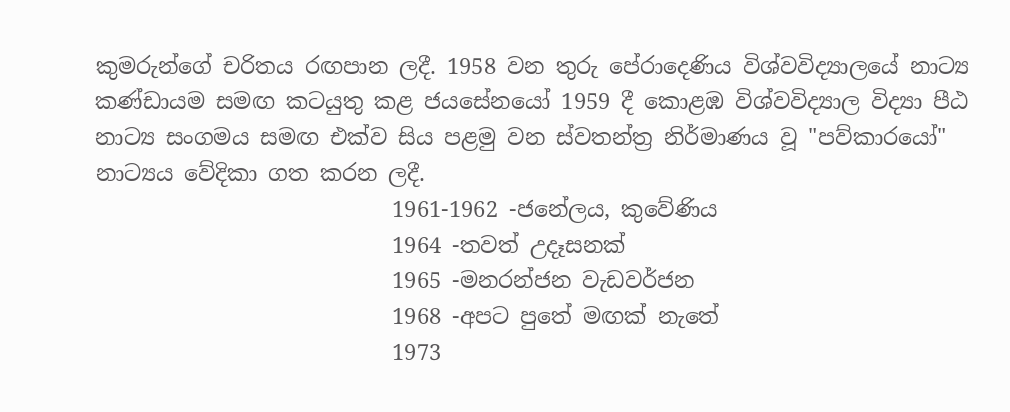කුමරුන්ගේ චරිතය රඟපාන ලදී. 1958 වන තුරු පේරාදෙණිය විශ්වවිද්‍යාලයේ නාට්‍ය කණ්ඩායම සමඟ කටයුතු කළ ජයසේනයෝ 1959 දී කොළඹ විශ්වවිද්‍යාල විද්‍යා පීඨ නාට්‍ය සංගමය සමඟ එක්ව සිය පළමු වන ස්වතන්ත්‍ර නිර්මාණය වූ "පව්කාරයෝ" නාට්‍යය වේදිකා ගත කරන ලදී.
                           1961-1962 -ජනේලය, කුවේණිය
                           1964 -තවත් උදෑසනක්
                           1965 -මනරන්ජන වැඩවර්ජන
                           1968 -අපට පුතේ මඟක් නැතේ
                           1973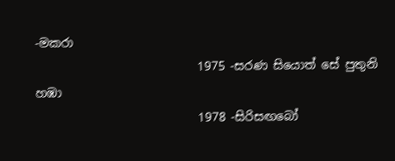-මකරා
                           1975 -සරණ සියොත් සේ පුතුනි හඹා
                           1978 -සිරිසඟබෝ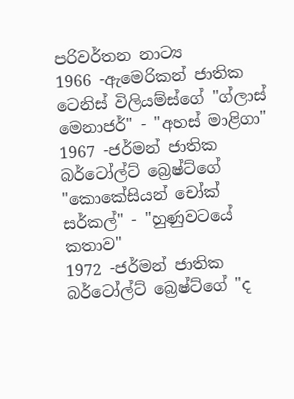පරිවර්තන නාට්‍ය
1966 -ඇමෙරිකන් ජාතික ටෙනිස් විලියම්ස්ගේ "ග්ලාස් මෙනාජර්" - "අහස් මාළිගා"
1967 -ජර්මන් ජාතික බර්ටෝල්ට් බ්‍රෙෂ්ට්ගේ "කොකේසියන් චෝක් සර්කල්" - "හුණුවටයේ කතාව"
1972 -ජර්මන් ජාතික බර්ටෝල්ට් බ්‍රෙෂ්ට්ගේ "ද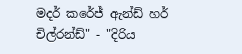මදර් කරේජ් ඇන්ඩ් හර් චිල්රන්ඩ්" - "දිරිය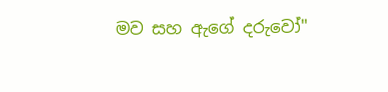මව සහ ඇගේ දරුවෝ"